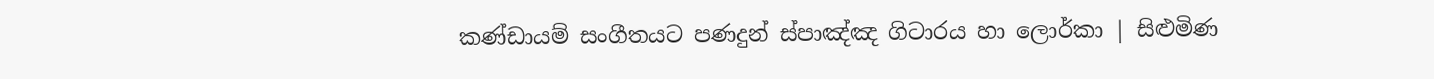කණ්ඩායම් සංගීතයට පණදුන් ස්පාඤ්ඤ ගිටාරය හා ලොර්කා | සිළුමිණ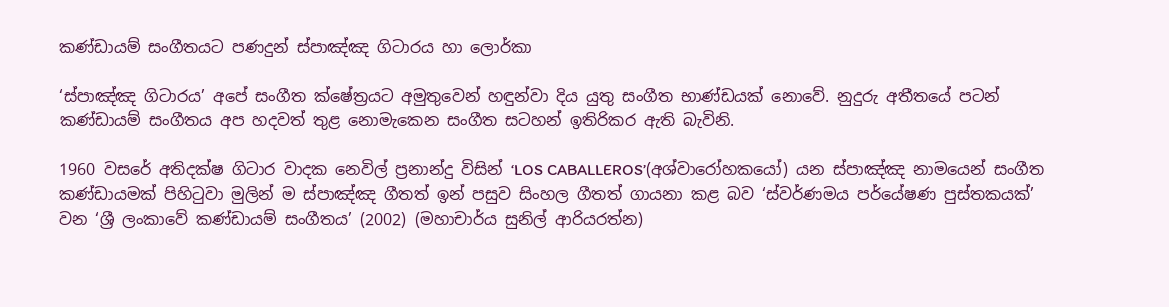කණ්ඩායම් සංගීතයට පණදුන් ස්පාඤ්ඤ ගිටාරය හා ලොර්කා

‘ස්පාඤ්ඤ ගිටාරය’ අපේ සංගීත ක්ෂේත්‍රයට අමුතුවෙන් හඳුන්වා දිය යුතු සංගීත භාණ්ඩයක් නොවේ. නුදුරු අතීතයේ පටන් කණ්ඩායම් සංගීතය අප හදවත් තුළ නොමැකෙන සංගීත සටහන් ඉතිරිකර ඇති බැවිනි.

1960 වසරේ අතිදක්ෂ ගිටාර වාදක නෙවිල් ප්‍රනාන්දු විසින් ‘LOS CABALLEROS’(අශ්වා‍‍රෝහකයෝ) යන ස්පාඤ්ඤ නාමයෙන් සංගීත කණ්ඩායමක් පිහිටුවා මුලින් ම ස්පාඤ්ඤ ගීතත් ඉන් පසුව සිංහල ගීතත් ගායනා කළ බව ‘ස්වර්ණමය පර්යේෂණ පුස්තකයක්’ වන ‘ශ්‍රී ලංකාවේ කණ්ඩායම් සංගීතය’ (2002) (මහාචාර්ය සුනිල් ආරියරත්න)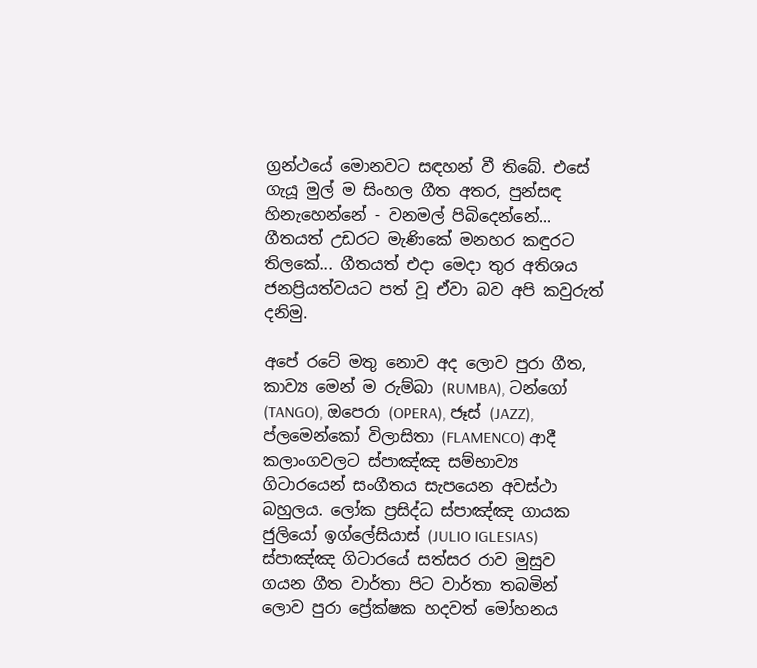ග්‍රන්ථයේ මොනවට සඳහන් වී තිබේ. එසේ ගැයූ මුල් ම සිංහල ගීත අතර, පුන්සඳ හිනැහෙන්නේ - වනමල් පිබිදෙන්නේ... ගීතයත් උඩරට මැණිකේ මනහර කඳුරට තිලකේ... ගීතයත් එදා මෙදා තුර අතිශය ජනප්‍රියත්වයට පත් වූ ඒවා බව අපි කවුරුත් දනිමු.

අපේ රටේ මතු නොව අද ලොව පුරා ගීත, කාව්‍ය මෙන් ම රුම්බා (RUMBA), ටන්ගෝ (TANGO), ඔපෙරා (OPERA), ජෑස් (JAZZ), ප්ලමෙන්කෝ විලාසිතා (FLAMENCO) ආදී කලාංගවලට ස්පාඤ්ඤ සම්භාව්‍ය ගිටාරයෙන් සංගීතය සැපයෙන අවස්ථා බහුලය. ලෝක ප්‍රසිද්ධ ස්පාඤ්ඤ ගායක ජුලියෝ ඉග්ලේසියාස් (JULIO IGLESIAS) ස්පාඤ්ඤ ගිටාරයේ සත්සර රාව මුසුව ගයන ගීත වාර්තා පිට වාර්තා තබමින් ලොව පුරා ප්‍රේක්ෂක හදවත් මෝහනය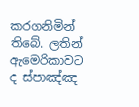කරගනිමින් තිබේ. ලතින් ඇමෙරිකාවට ද ස්පාඤ්ඤ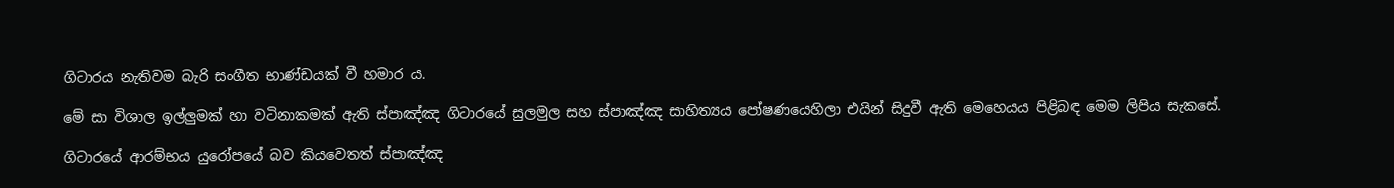ගිටාරය නැතිවම බැරි සංගීත භාණ්ඩයක් වී හමාර ය.

මේ සා විශාල ඉල්ලුමක් හා වටිනාකමක් ඇති ස්පාඤ්ඤ ගිටාරයේ සුලමුල සහ ස්පාඤ්ඤ සාහිත්‍යය පෝෂණයෙහිලා එයින් සිදුවී ඇති ‍මෙහෙයය පිළිබඳ මෙම ලිපිය සැකසේ.

ගිටාරයේ ආරම්භය යු‍රෝපයේ බව කියවෙතත් ස්පාඤ්ඤ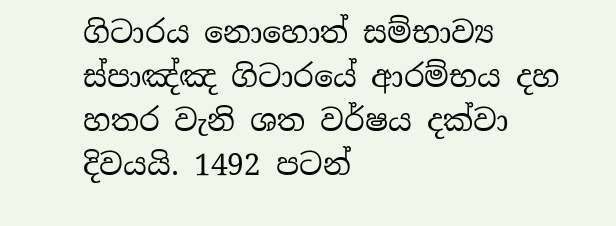ගිටාරය නොහොත් සම්භාව්‍ය ස්පාඤ්ඤ ගිටාරයේ ආරම්භය දහ හතර වැනි ශත වර්ෂය දක්වා දිවයයි. 1492 පටන්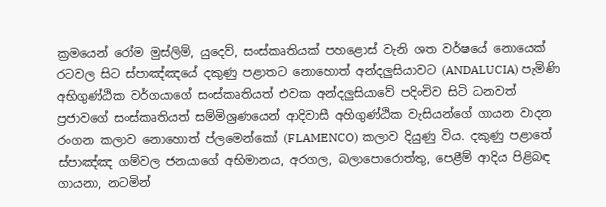ක්‍රමයෙන් ‍‍‍රෝම මුස්ලිම්, යුදෙව්, සංස්කෘතියක් පහළොස් වැනි ශත වර්ෂයේ නොයෙක් රටවල සිට ස්පාඤ්ඤයේ දකුණු පළාතට නොහොත් අන්දලුසියාවට (ANDALUCIA) පැමිණි අභිගුණ්ඨික වර්ගයාගේ සංස්කෘතියත් එවක අන්දලුසියාවේ පදිංචිව සිටි ධනවත් ප්‍රජාවගේ සංස්කෘතියත් සම්මිශ්‍රණයෙන් ආදිවාසී අහිගුණ්ඨික වැසියන්ගේ ගායන වාදන රංගන කලාව නොහොත් ප්ලමෙන්කෝ (FLAMENCO) කලාව දියුණු විය. දකුණු පළාතේ ස්පාඤ්ඤ ගම්වල ජනයාගේ අභිමානය, අරගල, බලාපොරොත්තු, පෙළීම් ආදිය පිළිබඳ ගායනා, නටමින්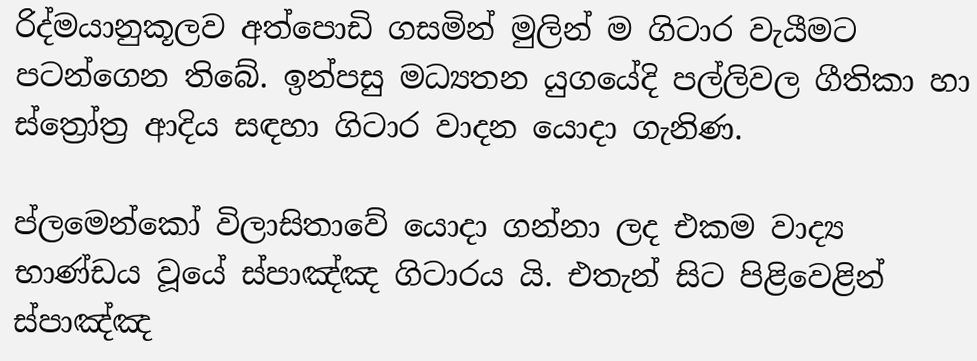රිද්මයානුකූලව අත්පොඩි ගසමින් මුලින් ම ගිටාර වැයීමට පටන්ගෙන තිබේ. ඉන්පසු මධ්‍යතන යුගයේදි පල්ලිවල ගීතිකා හා ස්ත්‍රෝත්‍ර ආදිය සඳහා ගිටාර වාදන යොදා ගැනිණ.

ප්ලමෙන්කෝ විලාසිතාවේ යොදා ගන්නා ලද එකම වාද්‍ය භාණ්ඩය වූයේ ස්පාඤ්ඤ ගිටාරය යි. එතැන් සිට පිළිවෙළින් ස්පාඤ්ඤ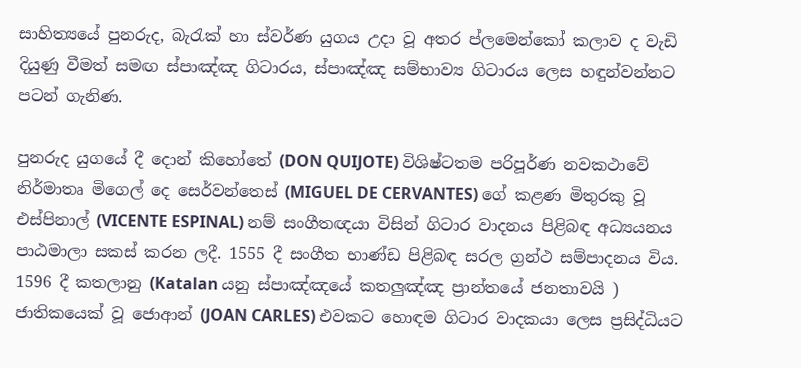සාහිත්‍යයේ පුනරුද, බැරැක් හා ස්වර්ණ යුගය උදා වූ අතර ප්ලමෙන්කෝ කලාව ද වැඩි දියුණු වීමත් සමඟ ස්පාඤ්ඤ ගිටාරය, ස්පාඤ්ඤ සම්භාව්‍ය ගිටාරය ලෙස හඳුන්වන්නට පටන් ගැනිණ.

පුනරුද යුගයේ දී දොන් කිහෝතේ (DON QUIJOTE) විශිෂ්ටතම පරිපූර්ණ නවකථාවේ නිර්මාතෘ මිගෙල් දෙ සෙර්වන්තෙස් (MIGUEL DE CERVANTES) ගේ කළණ මිතුරකු වූ එස්පිනාල් (VICENTE ESPINAL) නම් සංගීතඥයා විසින් ගිටාර වාදනය පිළිබඳ අධ්‍යයනය පාඨමාලා සකස් කරන ලදී. 1555 දී සංගීත භාණ්ඩ පිළිබඳ සරල ග්‍රන්ථ සම්පාදනය විය. 1596 දී කතලානු (Katalan යනු ස්පාඤ්ඤයේ කතලුඤ්ඤ ප්‍රාන්තයේ ජනතාවයි ) ජාතිකයෙක් වූ ජොආන් (JOAN CARLES) එවකට හොඳම ගිටාර වාදකයා ලෙස ප්‍රසිද්ධියට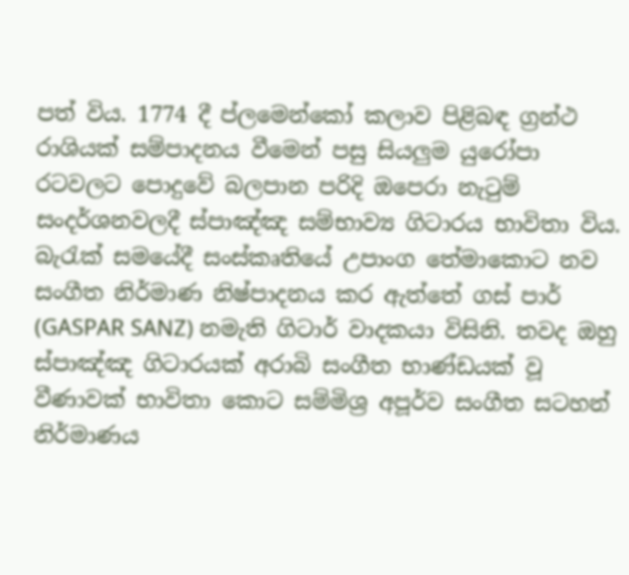පත් විය‍. 1774 දී ප්‍ලමෙන්කෝ කලාව පිළිබඳ ග්‍රන්ථ රාශියක් සම්පාදනය වීමෙන් පසු සියලුම යුරෝපා රටවලට පොදුවේ බලපාන පරිදි ඔපෙරා නැටුම් සංදර්ශනවලදී ස්පාඤ්ඤ සම්භාව්‍ය ගිටාරය භාවිතා විය. බැරැක් සමයේදී සංස්කෘතියේ උපාංග තේමාකොට නව සංගීත නිර්මාණ නිෂ්පාදනය කර ඇත්තේ ගස් පාර් (GASPAR SANZ) නමැති ගිටාර් වාදකයා විසිනි. තවද ඔහු ස්පාඤ්ඤ ගිටාරයක් අරාබි සංගීත භාණ්ඩයක් වූ වීණාවක් භාවිතා කොට සම්මිශ්‍ර අපූර්ව සංගීත සටහන් නිර්මාණය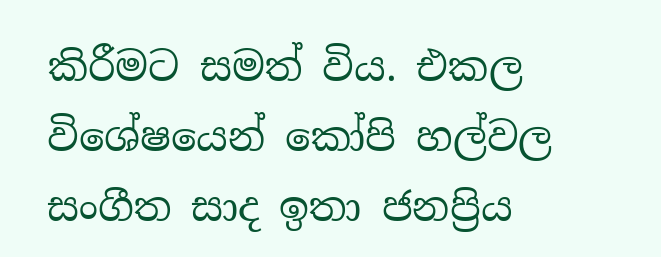කිරීමට සමත් විය. එකල විශේෂයෙන් කෝපි හල්වල සංගීත සාද ඉතා ජනප්‍රිය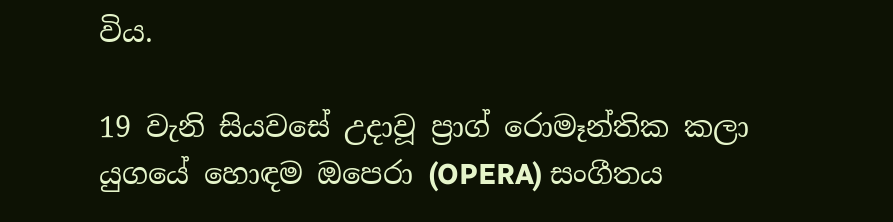විය.

19 වැනි සියවසේ උදාවූ ප්‍රාග් රොමෑන්තික කලා යුගයේ හොඳම ඔපෙරා (OPERA) සංගීතය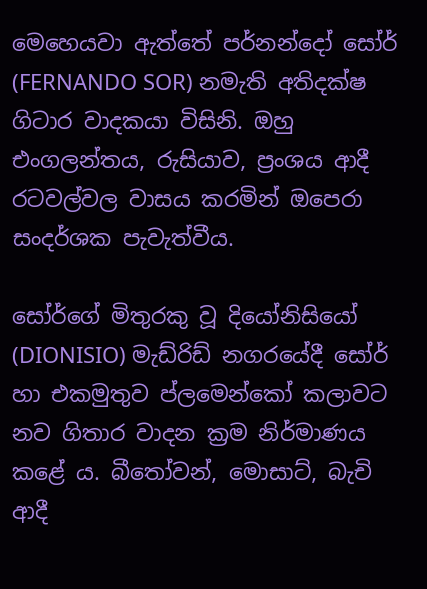මෙහෙයවා ඇත්තේ පර්නන්දෝ සෝර් (FERNANDO SOR) නමැති අතිදක්ෂ ගිටාර වාදකයා විසිනි. ඔහු එංගලන්තය, රුසියාව, ප්‍රංශය ආදී රටවල්වල වාසය කරමින් ඔපෙරා සංදර්ශක පැවැත්වීය.

සෝර්ගේ මිතුරකු වූ දියෝනිසියෝ (DIONISIO) මැඩ්රිඩ් නගරයේදී සෝර් හා එකමුතුව ප්ලමෙන්කෝ කලාවට නව ගිතාර වාදන ක්‍රම නිර්මාණය කළේ ය. බීතෝවන්, මොසාට්, බැචි ආදී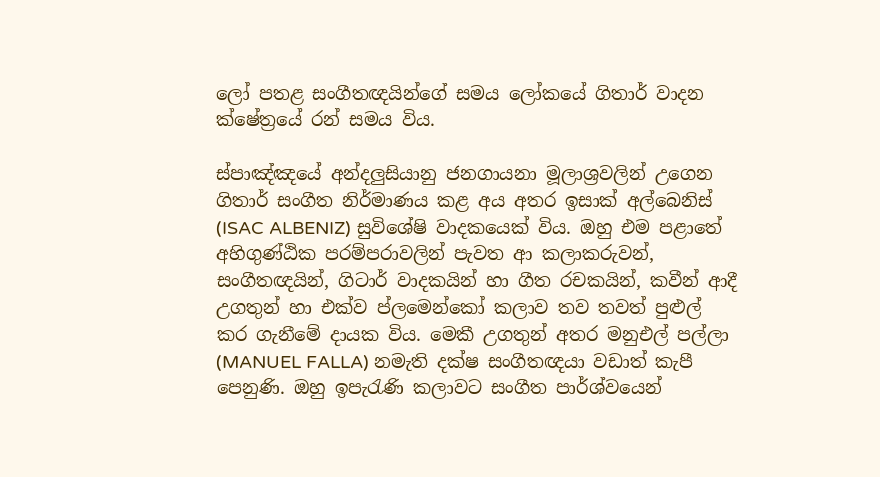ලෝ පතළ සංගීතඥයින්ගේ සමය ලෝකයේ ගිතාර් වාදන ක්ෂේත්‍රයේ රන් සමය විය.

ස්පාඤ්ඤයේ අන්දලුසියානු ජනගායනා මූලාශ්‍රවලින් උගෙන ගිතාර් සංගීත නිර්මාණය කළ අය අතර ඉසාක් අල්බෙනිස් (ISAC ALBENIZ) සුවිශේෂි වාදකයෙක් විය. ඔහු එම පළාතේ අහිගුණ්ඨික පරම්පරාවලින් පැවත ආ කලාකරුවන්, සංගීතඥයින්, ගිටාර් වාදකයින් හා ගීත රචකයින්, කවීන් ආදී උගතුන් හා එක්ව ප්ලමෙන්කෝ කලාව තව තවත් පුළුල් කර ගැනීමේ දායක විය. මෙකී උගතුන් අතර මනුඑල් පල්ලා (MANUEL FALLA) නමැති දක්ෂ සංගීතඥයා වඩාත් කැපී පෙනුණි. ඔහු ඉපැරැණි කලාවට සංගීත පාර්ශ්වයෙන්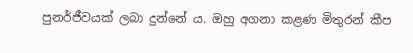පුනර්ජීවයක් ලබා දුන්නේ ය. ඔහු අගනා කළණ මිතුරන් කීප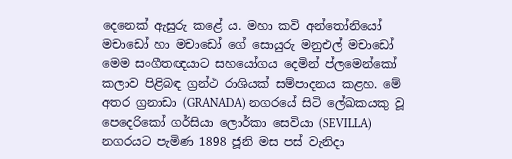දෙනෙක් ඇසුරු කළේ ය. මහා කවි අන්තෝනියෝ මචාඩෝ හා මචාඩෝ ගේ සොයුරු මනුඑල් මචාඩෝ මෙම සංගීතඥයාට සහයෝගය දෙමින් ප්ලමෙන්කෝ කලාව පිළිබඳ ග්‍රන්ථ රාශියක් සම්පාදනය කළහ. මේ අතර ග්‍රනාඩා (GRANADA) නගරයේ සිටි ලේඛකයකු වූ පෙදෙරිකෝ ගර්සියා ලොර්කා සෙවියා (SEVILLA) නගරයට පැමිණ 1898 ජූනි මස පස් වැනිදා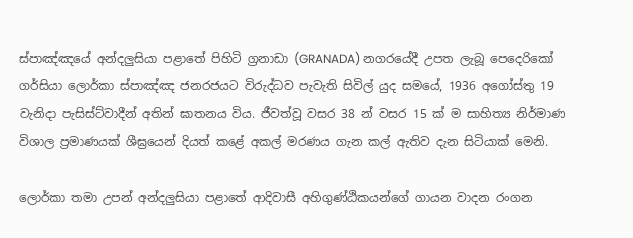ස්පාඤ්ඤයේ අන්දලුසියා පළාතේ පිහිටි ග්‍රනාඩා (GRANADA) නගරයේදී උපත ලැබූ පෙදෙරිකෝ ගර්සියා ලොර්කා ස්පාඤ්ඤ ජනරජයට විරුද්ධව පැවැති සිවිල් යුද සමයේ, 1936 අගෝස්තු 19 වැනිදා පැසිස්ට්වාදීන් අතින් ඝාතනය විය. ජීවත්වූ වසර 38 න් වසර 15 ක් ම සාහිත්‍ය නිර්මාණ විශාල ප්‍රමාණයක් ශීඝ්‍රයෙන් දියත් කළේ අකල් මරණය ගැන කල් ඇතිව දැන සිටියාක් මෙනි.

ලොර්කා තමා උපන් අන්දලුසියා පළාතේ ආදිවාසී අහිගුණ්ඨිකයන්ගේ ගායන වාදන රංගන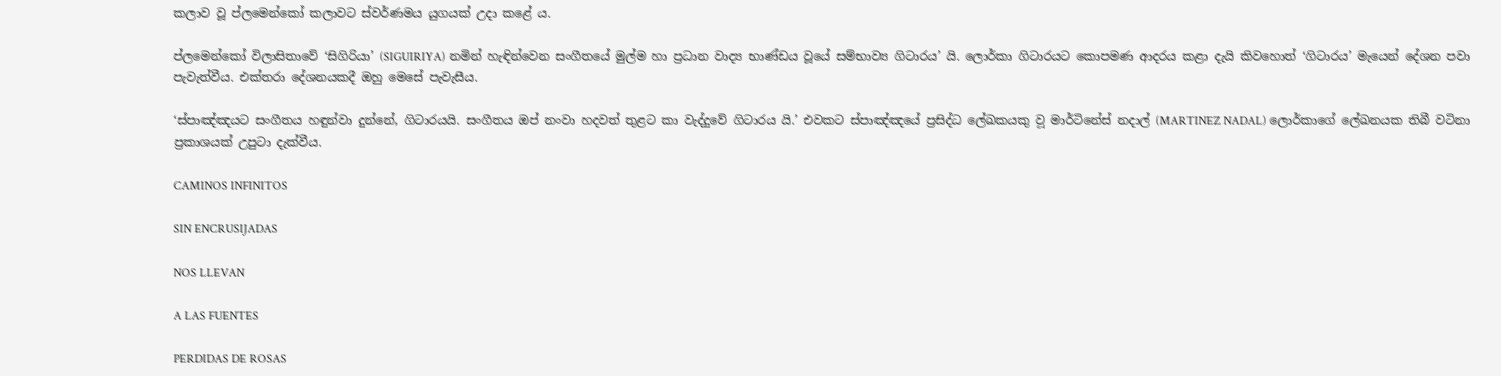කලාව වූ ප්ලමෙන්කෝ කලාවට ස්වර්ණමය යුගයක් උදා කළේ ය.

ප්‍ලමෙන්කෝ විලාසිතාවේ ‘සිගිරියා’ (SIGUIRIYA) නමින් හැඳින්වෙන සංගීතයේ මුල්ම හා ප්‍රධාන වාද්‍ය භාණ්ඩය වූයේ සම්භාව්‍ය ගිටාරය’ යි. ලොර්කා ගිටාරයට කොපමණ ආදරය කළා දැයි කිවහොත් ‘ගිටාරය’ මැයෙන් දේශන පවා පැවැත්වීය. එක්තරා දේශනයකදී ඔහු මෙසේ පැවැසීය.

‘ස්පාඤ්ඤයට සංගීතය හඳුන්වා දුන්නේ, ගිට‍ාරයයි. සංගීතය ඔප් නංවා හදවත් තුළට කා වැද්දුවේ ගිටාරය යි.’ එවකට ස්පාඤ්ඤයේ ප්‍රසිද්ධ ලේඛකයකු ව‍ූ මාර්ටිනේස් නදාල් (MARTINEZ NADAL) ලොර්කාගේ ලේඛනයක තිබී වටිනා ප්‍රකාශයක් ‍උපුටා දැක්වීය.

CAMINOS INFINITOS

SIN ENCRUSIJADAS

NOS LLEVAN

A LAS FUENTES

PERDIDAS DE ROSAS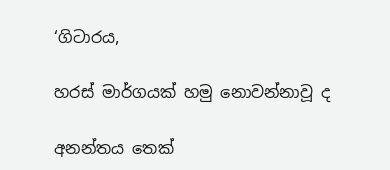‘ගිටාරය,

හරස් මාර්ගයක් හමු නොවන්නාවූ ද

අනන්තය තෙක්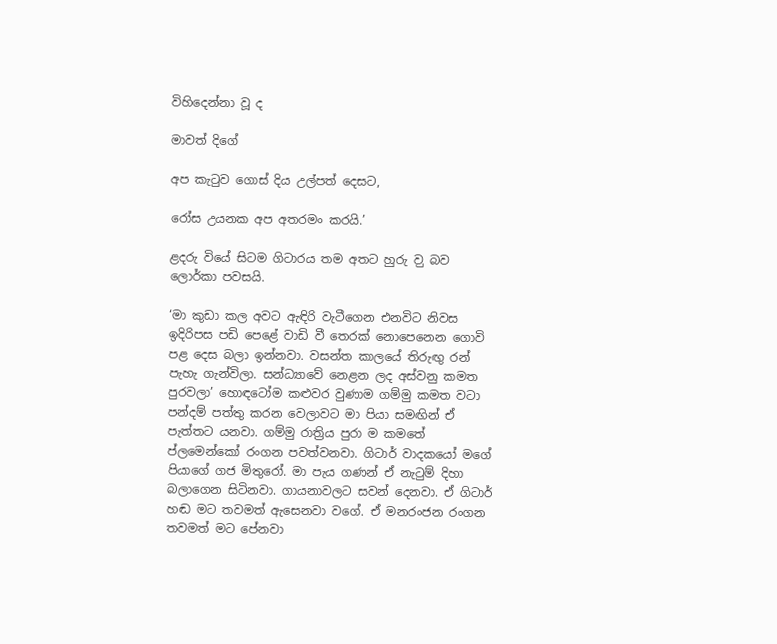විහිදෙන්නා වූ ද

මාවත් දිගේ

අප කැටුව ගොස් දිය උල්පත් දෙසට,

රෝස උයනක අප අතරමං කරයි.’

ළදරු වියේ සිටම ගිටාරය තම අතට හුරු ව‍ු බව ලොර්කා පවසයි.

‘මා කුඩා කල අවට ඇඳිරි වැටීගෙන එනවිට නිවස ඉදිරිපස පඩි පෙළේ වාඩි වී තෙරක් නොපෙනෙන ගොවි පළ දෙස බලා ඉන්නවා. වසන්ත කාලයේ තිරුඟු රන් පැහැ ගැන්විලා. සන්ධ්‍යාවේ නෙළන ලද අස්වනු කමත පුරවලා’ හොඳටෝම කළුවර වුණාම ගම්මු කමත වටා පන්දම් පත්තු කරන වෙලාවට මා පියා සමඟින් ඒ පැත්තට යනවා. ගම්මු රාත්‍රිය පුරා ම කමතේ ප්ලමෙන්කෝ රංගන පවත්වනවා. ගිටාර් වාදකයෝ මගේ පියාගේ ගජ මිතුරෝ. මා පැය ගණන් ඒ නැටුම් දිහා බලාගෙන සිටිනවා‍. ගායනාවලට සවන් දෙනවා. ඒ ගිටාර් හඬ මට තවමත් ඇසෙනවා වගේ. ඒ මනරංජන රංගන තවමත් මට පේනවා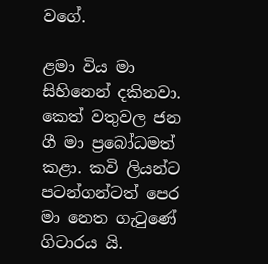වගේ.

ළමා විය මා සිහිනෙන් දකිනවා. කෙත් වතුවල ජන ගී මා ප්‍රබෝධමත් කළා. කවි ලියන්ට පටන්ගන්ටත් පෙර මා නෙත ගැටුණේ ගිටාරය යි.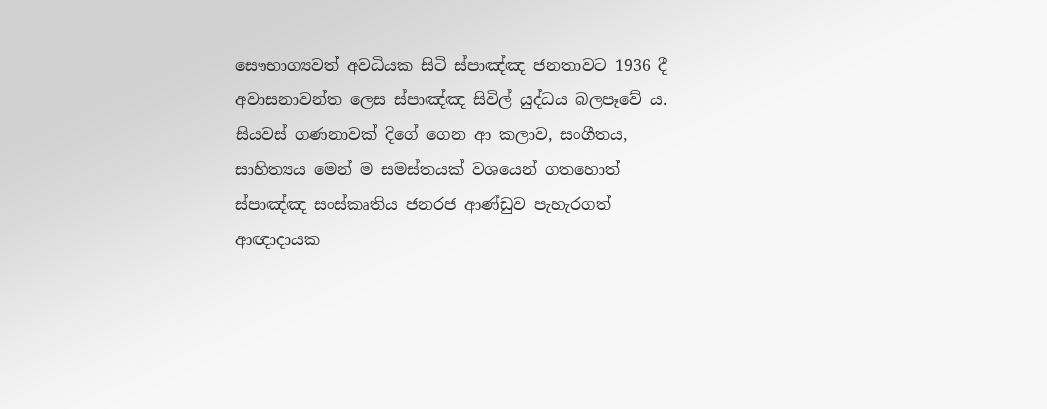සෞභාග්‍යවත් අවධියක සිටි ස්පාඤ්ඤ ජනතාවට 1936 දී අවාසනාවන්ත ලෙස ස්පාඤ්ඤ සිවිල් යුද්ධය බලපෑවේ ය. සියවස් ගණනාවක් දිගේ ගෙන ආ කලාව, සංගීතය, සාහිත්‍යය මෙන් ම සමස්තයක් වශයෙන් ගතහොත් ස්පාඤ්ඤ සංස්කෘතිය ජනරජ ආණ්ඩුව පැහැරගත් ආඥාදායක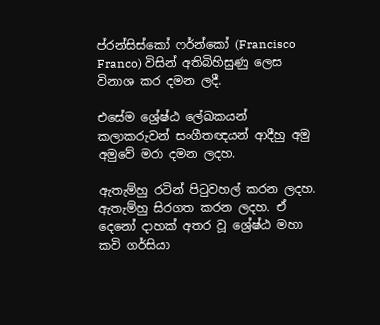ප්රන්සිස්කෝ ‍ෆර්න්කෝ (Francisco Franco) විසින් අතිබිහිසුණු ලෙස විනාශ කර දමන ලදී.

එසේම ශ්‍රේෂ්ඨ ලේඛකයන් කලාකරුවන් සංගීතඥයන් ආදීහු අමු අමුවේ මරා දමන ලදහ.

ඇතැම්හු රටින් පිටුවහල් කරන ලදහ. ඇතැම්හු සිරගත කරන ලදහ‍. ඒ දෙනෝ දාහක් අතර වූ ශ්‍රේෂ්ඨ මහා කවි ගර්සියා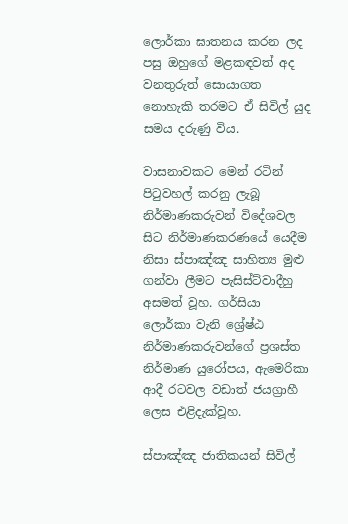ලොර්කා ඝාතනය කරන ලද පසු ඔහුගේ මළකඳවත් අද වනතුරුත් සොයාගත නොහැකි තරමට ඒ සිවිල් යුද සමය දරුණු විය.

වාසනාවකට මෙන් රටින් පිටුවහල් කරනු ලැබූ නිර්මාණකරුවන් විදේශවල සිට නිර්මාණකරණයේ යෙදීම නිසා ස්පාඤ්ඤ සාහිත්‍ය මුළු ගන්වා ලීමට පැසිස්ට්වාදීහු අසමත් වූහ. ගර්සියා‍ ලොර්කා වැනි ශ්‍රේෂ්ඨ නිර්මාණකරුවන්ගේ ප්‍රශස්ත නිර්මාණ යුරෝපය, ඇමෙරිකා ආදී රටවල වඩාත් ජයග්‍රාහී ලෙස එළිදැක්වූහ.

ස්පාඤ්ඤ ජාතිකයන් සිවිල්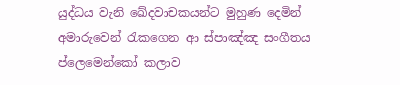යුද්ධය වැනි ඛේදවාචකයන්ට මුහුණ දෙමින් අමාරුවෙන් රැකගෙන ආ ස්පාඤ්ඤ සංගීතය ප්ලෙමෙන්කෝ කලාව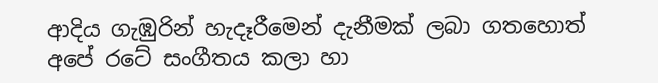ආදිය ගැඹුරින් හැදෑරීමෙන් දැනීමක් ලබා ගතහොත් අපේ රටේ සංගීතය කලා හා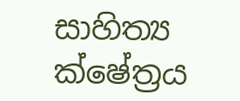සාහිත්‍ය ක්ෂේත්‍රය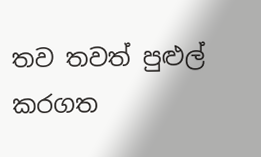තව තවත් පුළුල් කරගත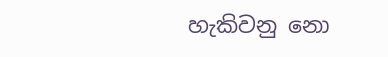හැකිවනු නො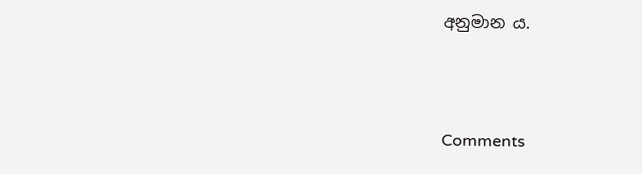අනුමාන ය.



Comments